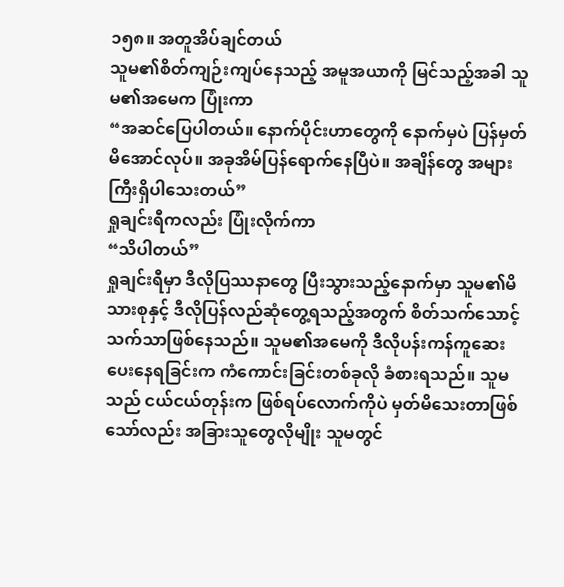၁၅၈။ အတူအိပ်ချင်တယ်
သူမ၏စိတ်ကျဉ်းကျပ်နေသည့် အမူအယာကို မြင်သည့်အခါ သူမ၏အမေက ပြုံးကာ
“အဆင်ပြေပါတယ်။ နောက်ပိုင်းဟာတွေကို နောက်မှပဲ ပြန်မှတ်မိအောင်လုပ်။ အခုအိမ်ပြန်ရောက်နေပြီပဲ။ အချိန်တွေ အများကြီးရှိပါသေးတယ်”
ရှုချင်းရီကလည်း ပြုံးလိုက်ကာ
“သိပါတယ်”
ရှုချင်းရီမှာ ဒီလိုပြဿနာတွေ ပြီးသွားသည့်နောက်မှာ သူမ၏မိသားစုနှင့် ဒီလိုပြန်လည်ဆုံတွေ့ရသည့်အတွက် စိတ်သက်သောင့်သက်သာဖြစ်နေသည်။ သူမ၏အမေကို ဒီလိုပန်းကန်ကူဆေးပေးနေရခြင်းက ကံကောင်းခြင်းတစ်ခုလို ခံစားရသည်။ သူမသည် ငယ်ငယ်တုန်းက ဖြစ်ရပ်လောက်ကိုပဲ မှတ်မိသေးတာဖြစ်သော်လည်း အခြားသူတွေလိုမျိုး သူမတွင်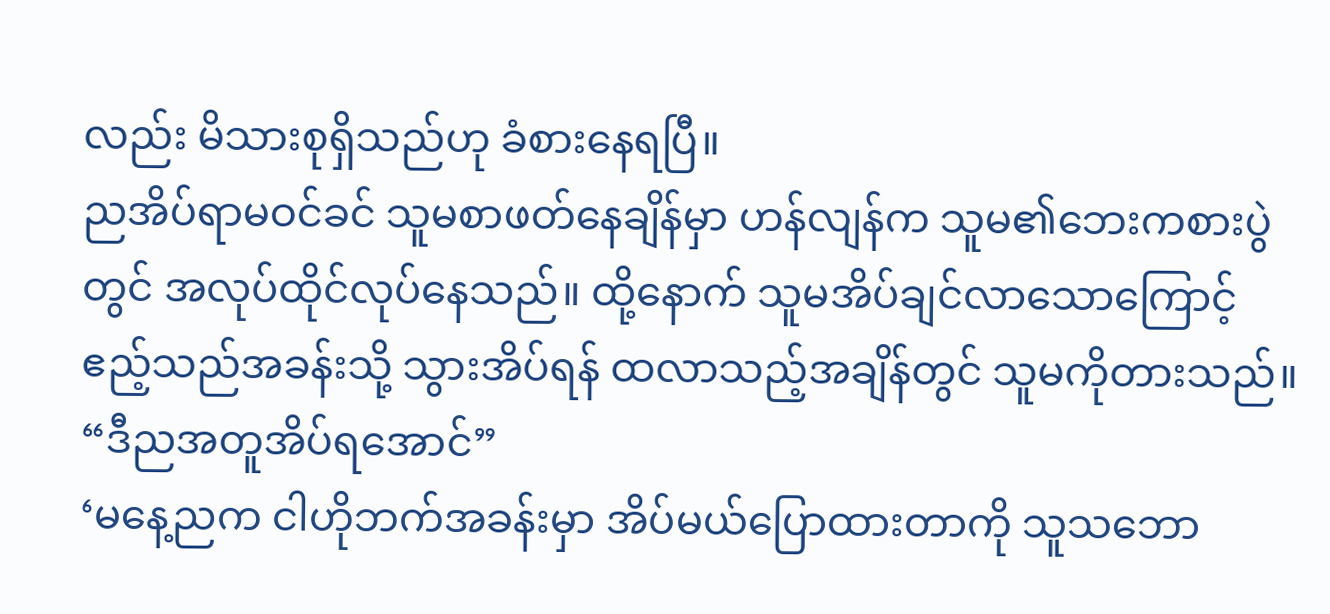လည်း မိသားစုရှိသည်ဟု ခံစားနေရပြီ။
ညအိပ်ရာမဝင်ခင် သူမစာဖတ်နေချိန်မှာ ဟန်လျန်က သူမ၏ဘေးကစားပွဲတွင် အလုပ်ထိုင်လုပ်နေသည်။ ထို့နောက် သူမအိပ်ချင်လာသောကြောင့် ဧည့်သည်အခန်းသို့ သွားအိပ်ရန် ထလာသည့်အချိန်တွင် သူမကိုတားသည်။
“ဒီညအတူအိပ်ရအောင်”
‘မနေ့ညက ငါဟိုဘက်အခန်းမှာ အိပ်မယ်ပြောထားတာကို သူသဘော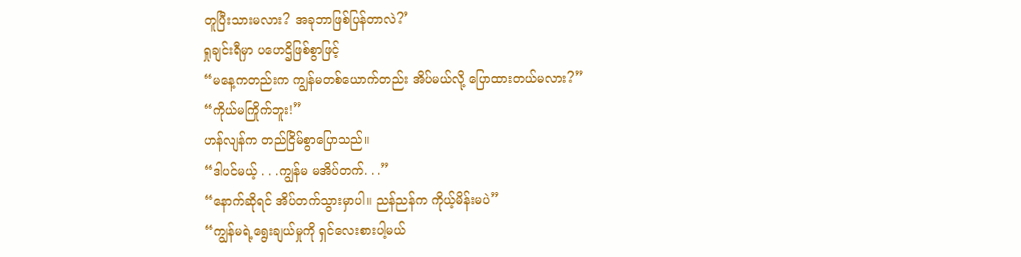တူပြီးသားမလား? အခုဘာဖြစ်ပြန်တာလဲ?’
ရှုချင်းရီမှာ ပဟေဌိဖြစ်စွာဖြင့်
“မနေ့ကတည်းက ကျွန်မတစ်ယောက်တည်း အိပ်မယ်လို့ ပြောထားတယ်မလား?”
“ကိုယ်မကြိုက်ဘူး!”
ဟန်လျန်က တည်ငြိမ်စွာပြောသည်။
“ဒါပင်မယ့် . . .ကျွန်မ မအိပ်တက်. . .”
“နောက်ဆိုရင် အိပ်တက်သွားမှာပါ။ ညန်ညန်က ကိုယ့်မိန်းမပဲ”
“ကျွန်မရဲ့ရွေးချယ်မှုကို ရှင်လေးစားပါ့မယ်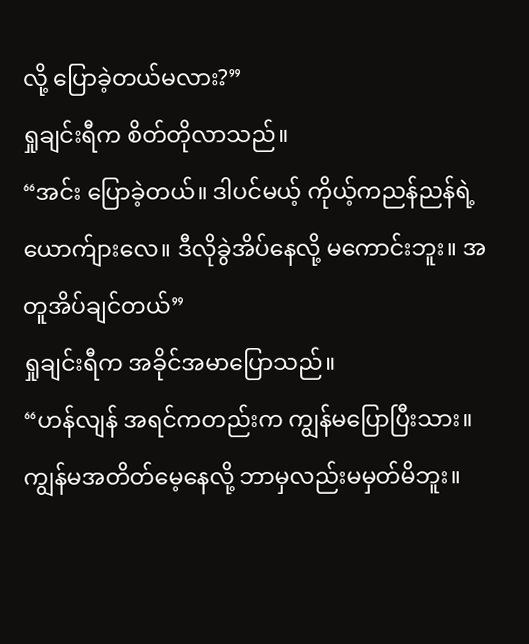လို့ ပြောခဲ့တယ်မလား?”
ရှုချင်းရီက စိတ်တိုလာသည်။
“အင်း ပြောခဲ့တယ်။ ဒါပင်မယ့် ကိုယ့်ကညန်ညန်ရဲ့ ယောက်ျားလေ။ ဒီလိုခွဲအိပ်နေလို့ မကောင်းဘူး။ အတူအိပ်ချင်တယ်”
ရှုချင်းရီက အခိုင်အမာပြောသည်။
“ဟန်လျန် အရင်ကတည်းက ကျွန်မပြောပြီးသား။ ကျွန်မအတိတ်မေ့နေလို့ ဘာမှလည်းမမှတ်မိဘူး။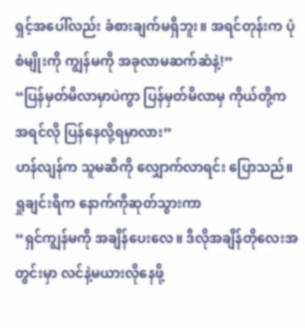ရှင့်အပေါ်လည်း ခံစားချက်မရှိဘူး။ အရင်တုန်းက ပုံစံမျိုးကို ကျွန်မကို အခုလာမဆက်ဆံနဲ့!”
“ပြန်မှတ်မိလာမှာပဲကွာ ပြန်မှတ်မိလာမှ ကိုယ်တို့က အရင်လို ပြန်နေလို့ရမှာလား”
ဟန်လျန်က သူမဆီကို လျှောက်လာရင်း ပြောသည်။
ရှုချင်းရီက နောက်ကိုဆုတ်သွားကာ
“ရှင်ကျွန်မကို အချိန်ပေးလေ။ ဒီလိုအချိန်တိုလေးအတွင်းမှာ လင်နဲ့မယားလိုနေဖို့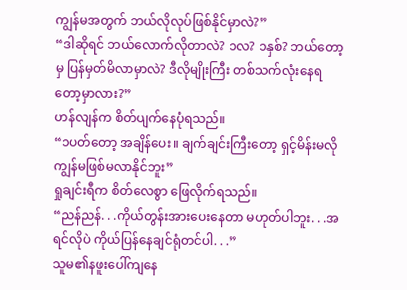ကျွန်မအတွက် ဘယ်လိုလုပ်ဖြစ်နိုင်မှာလဲ?”
“ဒါဆိုရင် ဘယ်လောက်လိုတာလဲ? ၁လ? ၁နှစ်? ဘယ်တော့မှ ပြန်မှတ်မိလာမှာလဲ? ဒီလိုမျိုးကြီး တစ်သက်လုံးနေရတော့မှာလား?”
ဟန်လျန်က စိတ်ပျက်နေပုံရသည်။
“၁ပတ်တော့ အချိန်ပေး။ ချက်ချင်းကြီးတော့ ရှင့်မိန်းမလို ကျွန်မဖြစ်မလာနိုင်ဘူး”
ရှုချင်းရီက စိတ်လေစွာ ဖြေလိုက်ရသည်။
“ညန်ညန်. . .ကိုယ်တွန်းအားပေးနေတာ မဟုတ်ပါဘူး. . .အရင်လိုပဲ ကိုယ်ပြန်နေချင်ရုံတင်ပါ. . .”
သူမ၏နဖူးပေါ်ကျနေ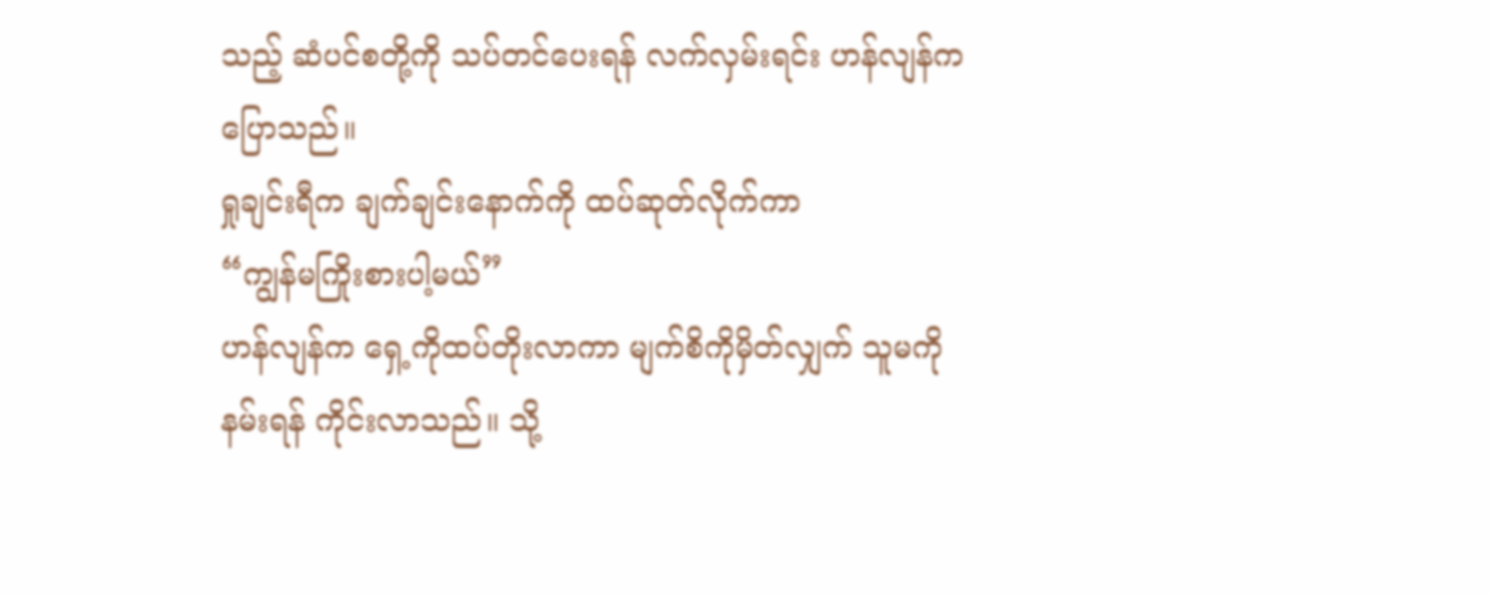သည့် ဆံပင်စတို့ကို သပ်တင်ပေးရန် လက်လှမ်းရင်း ဟန်လျန်က ပြောသည်။
ရှုချင်းရီက ချက်ချင်းနောက်ကို ထပ်ဆုတ်လိုက်ကာ
“ကျွန်မကြိုးစားပါ့မယ်”
ဟန်လျန်က ရှေ့ကိုထပ်တိုးလာကာ မျက်စိကိုမှိတ်လျှက် သူမကိုနမ်းရန် ကိုင်းလာသည်။ သို့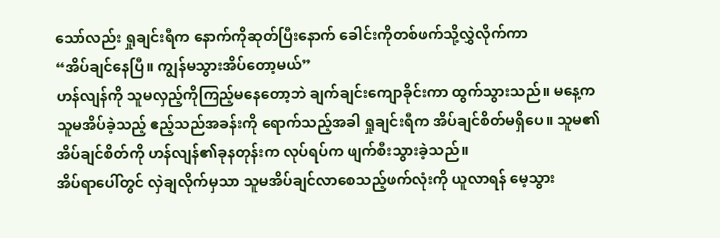သော်လည်း ရှုချင်းရီက နောက်ကိုဆုတ်ပြီးနောက် ခေါင်းကိုတစ်ဖက်သို့လွှဲလိုက်ကာ
“အိပ်ချင်နေပြီ။ ကျွန်မသွားအိပ်တော့မယ်”
ဟန်လျန်ကို သူမလှည့်ကိုကြည့်မနေတော့ဘဲ ချက်ချင်းကျောခိုင်းကာ ထွက်သွားသည်။ မနေ့က သူမအိပ်ခဲ့သည့် ဧည့်သည်အခန်းကို ရောက်သည့်အခါ ရှုချင်းရီက အိပ်ချင်စိတ်မရှိပေ။ သူမ၏အိပ်ချင်စိတ်ကို ဟန်လျန်၏ခုနတုန်းက လုပ်ရပ်က ဖျက်စီးသွားခဲ့သည်။
အိပ်ရာပေါ်တွင် လှဲချလိုက်မှသာ သူမအိပ်ချင်လာစေသည့်ဖက်လုံးကို ယူလာရန် မေ့သွား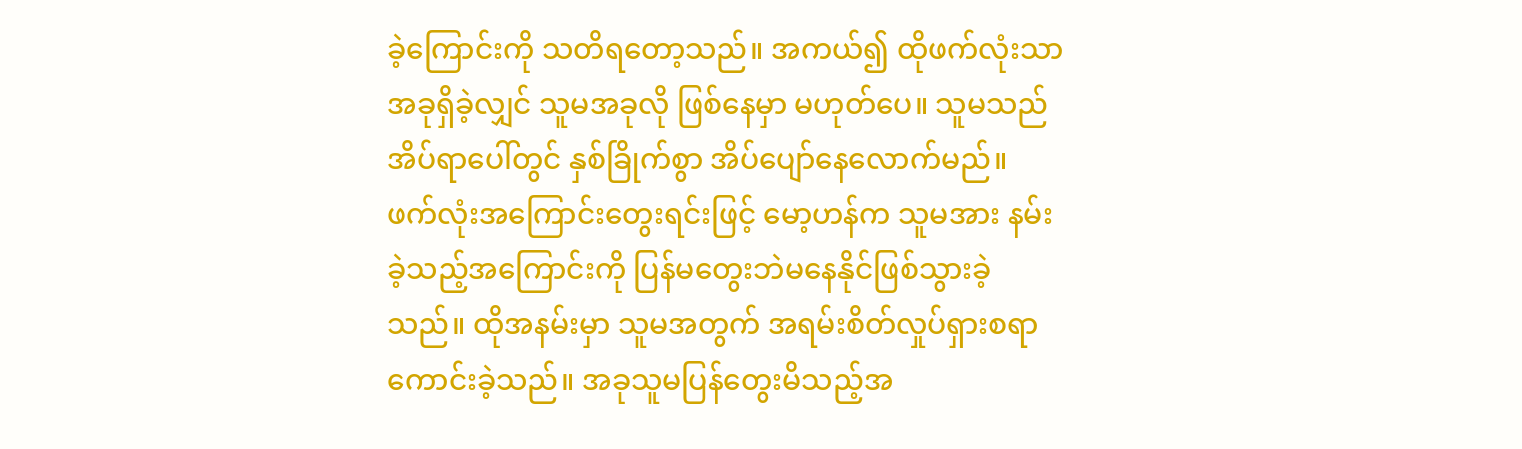ခဲ့ကြောင်းကို သတိရတော့သည်။ အကယ်၍ ထိုဖက်လုံးသာ အခုရှိခဲ့လျှင် သူမအခုလို ဖြစ်နေမှာ မဟုတ်ပေ။ သူမသည် အိပ်ရာပေါ်တွင် နှစ်ခြိုက်စွာ အိပ်ပျော်နေလောက်မည်။
ဖက်လုံးအကြောင်းတွေးရင်းဖြင့် မော့ဟန်က သူမအား နမ်းခဲ့သည့်အကြောင်းကို ပြန်မတွေးဘဲမနေနိုင်ဖြစ်သွားခဲ့သည်။ ထိုအနမ်းမှာ သူမအတွက် အရမ်းစိတ်လှုပ်ရှားစရာ ကောင်းခဲ့သည်။ အခုသူမပြန်တွေးမိသည့်အ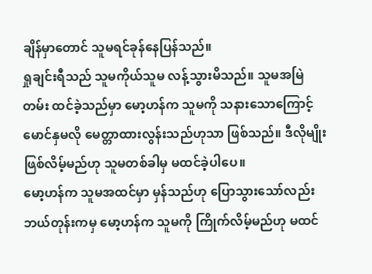ချိန်မှာတောင် သူမရင်ခုန်နေပြန်သည်။
ရှုချင်းရီသည် သူမကိုယ်သူမ လန့်သွားမိသည်။ သူမအမြဲတမ်း ထင်ခဲ့သည်မှာ မော့ဟန်က သူမကို သနားသောကြောင့် မောင်နှမလို မေတ္တာထားလွန်းသည်ဟုသာ ဖြစ်သည်။ ဒီလိုမျိုးဖြစ်လိမ့်မည်ဟု သူမတစ်ခါမှ မထင်ခဲ့ပါပေ။
မော့ဟန်က သူမအထင်မှာ မှန်သည်ဟု ပြောသွားသော်လည်း ဘယ်တုန်းကမှ မော့ဟန်က သူမကို ကြိုက်လိမ့်မည်ဟု မထင်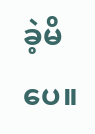ခဲ့မိပေ။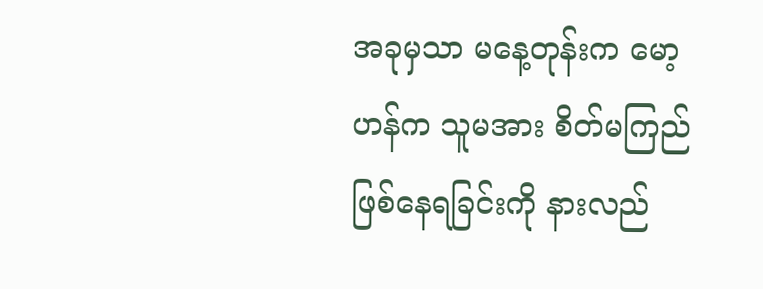အခုမှသာ မနေ့တုန်းက မော့ဟန်က သူမအား စိတ်မကြည်ဖြစ်နေရခြင်းကို နားလည်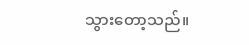သွားတော့သည်။